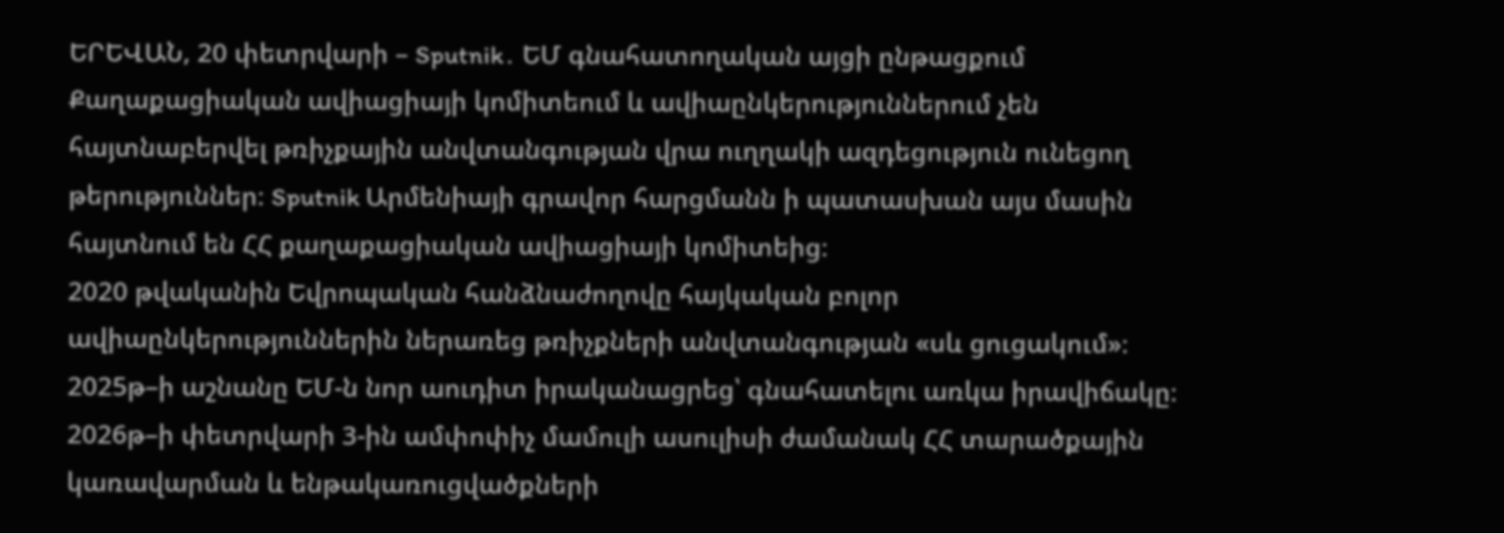ԵՐԵՎԱՆ, 20 փետրվարի – Sputnik․ ԵՄ գնահատողական այցի ընթացքում Քաղաքացիական ավիացիայի կոմիտեում և ավիաընկերություններում չեն հայտնաբերվել թռիչքային անվտանգության վրա ուղղակի ազդեցություն ունեցող թերություններ։ Sputnik Արմենիայի գրավոր հարցմանն ի պատասխան այս մասին հայտնում են ՀՀ քաղաքացիական ավիացիայի կոմիտեից։
2020 թվականին Եվրոպական հանձնաժողովը հայկական բոլոր ավիաընկերություններին ներառեց թռիչքների անվտանգության «սև ցուցակում»։ 2025թ–ի աշնանը ԵՄ-ն նոր աուդիտ իրականացրեց՝ գնահատելու առկա իրավիճակը։ 2026թ–ի փետրվարի 3-ին ամփոփիչ մամուլի ասուլիսի ժամանակ ՀՀ տարածքային կառավարման և ենթակառուցվածքների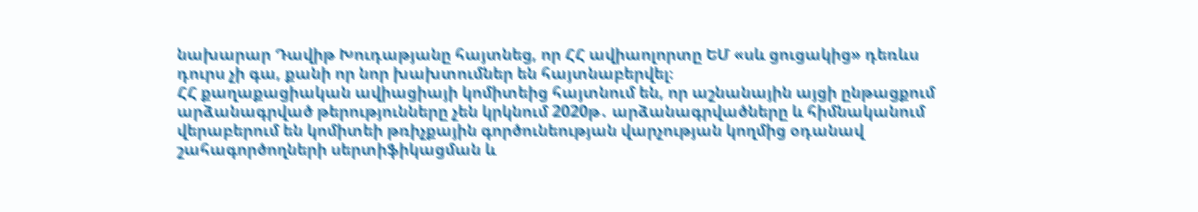նախարար Դավիթ Խուդաթյանը հայտնեց, որ ՀՀ ավիաոլորտը ԵՄ «սև ցուցակից» դեռևս դուրս չի գա, քանի որ նոր խախտումներ են հայտնաբերվել։
ՀՀ քաղաքացիական ավիացիայի կոմիտեից հայտնում են, որ աշնանային այցի ընթացքում արձանագրված թերությունները չեն կրկնում 2020թ․ արձանագրվածները և հիմնականում վերաբերում են կոմիտեի թռիչքային գործունեության վարչության կողմից օդանավ շահագործողների սերտիֆիկացման և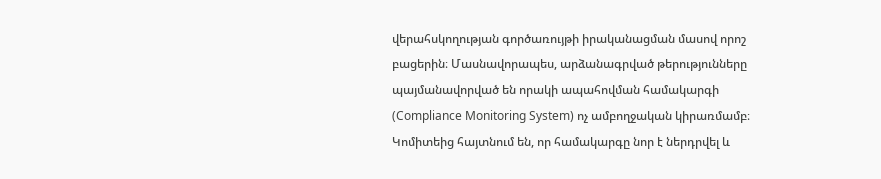վերահսկողության գործառույթի իրականացման մասով որոշ բացերին։ Մասնավորապես, արձանագրված թերությունները պայմանավորված են որակի ապահովման համակարգի (Compliance Monitoring System) ոչ ամբողջական կիրառմամբ։
Կոմիտեից հայտնում են, որ համակարգը նոր է ներդրվել և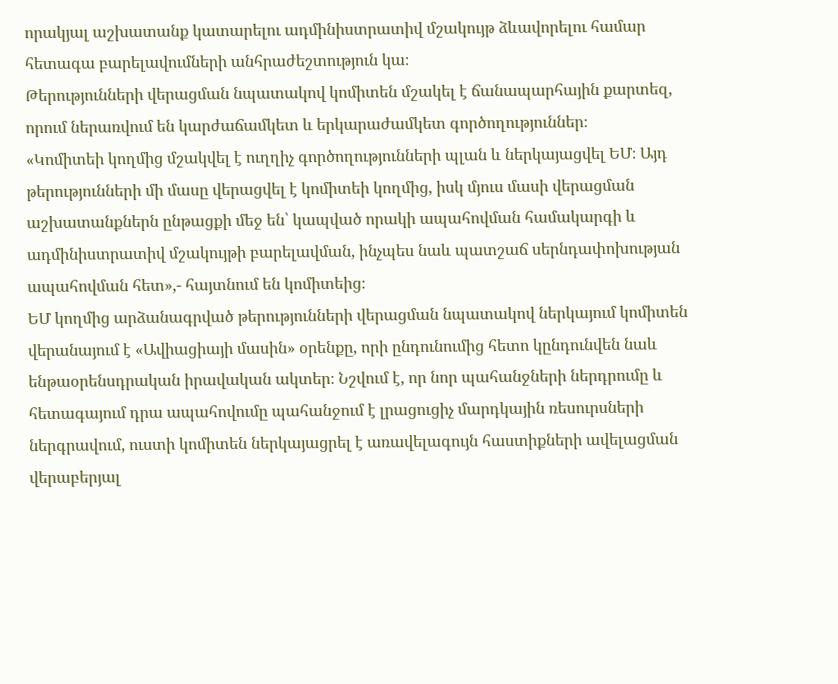որակյալ աշխատանք կատարելու ադմինիստրատիվ մշակույթ ձևավորելու համար հետագա բարելավումների անհրաժեշտություն կա։
Թերությունների վերացման նպատակով կոմիտեն մշակել է ճանապարհային քարտեզ, որում ներառվում են կարժաճամկետ և երկարաժամկետ գործողություններ։
«Կոմիտեի կողմից մշակվել է ուղղիչ գործողությունների պլան և ներկայացվել ԵՄ։ Այդ թերությունների մի մասը վերացվել է կոմիտեի կողմից, իսկ մյուս մասի վերացման աշխատանքներն ընթացքի մեջ են՝ կապված որակի ապահովման համակարգի և ադմինիստրատիվ մշակույթի բարելավման, ինչպես նաև պատշաճ սերնդափոխության ապահովման հետ»,- հայտնում են կոմիտեից։
ԵՄ կողմից արձանագրված թերությունների վերացման նպատակով ներկայում կոմիտեն վերանայում է «Ավիացիայի մասին» օրենքը, որի ընդունումից հետո կընդունվեն նաև ենթաօրենսդրական իրավական ակտեր։ Նշվում է, որ նոր պահանջների ներդրումը և հետագայում դրա ապահովումը պահանջում է լրացուցիչ մարդկային ռեսուրսների ներգրավում, ուստի կոմիտեն ներկայացրել է առավելագույն հաստիքների ավելացման վերաբերյալ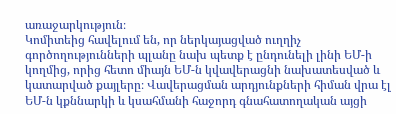առաջարկություն։
Կոմիտեից հավելում են, որ ներկայացված ուղղիչ գործողությունների պլանը նախ պետք է ընդունելի լինի ԵՄ-ի կողմից, որից հետո միայն ԵՄ-ն կվավերացնի նախատեսված և կատարված քայլերը։ Վավերացման արդյունքների հիման վրա էլ ԵՄ-ն կքննարկի և կսահմանի հաջորդ գնահատողական այցի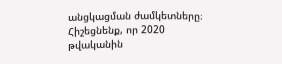անցկացման ժամկետները։
Հիշեցնենք, որ 2020 թվականին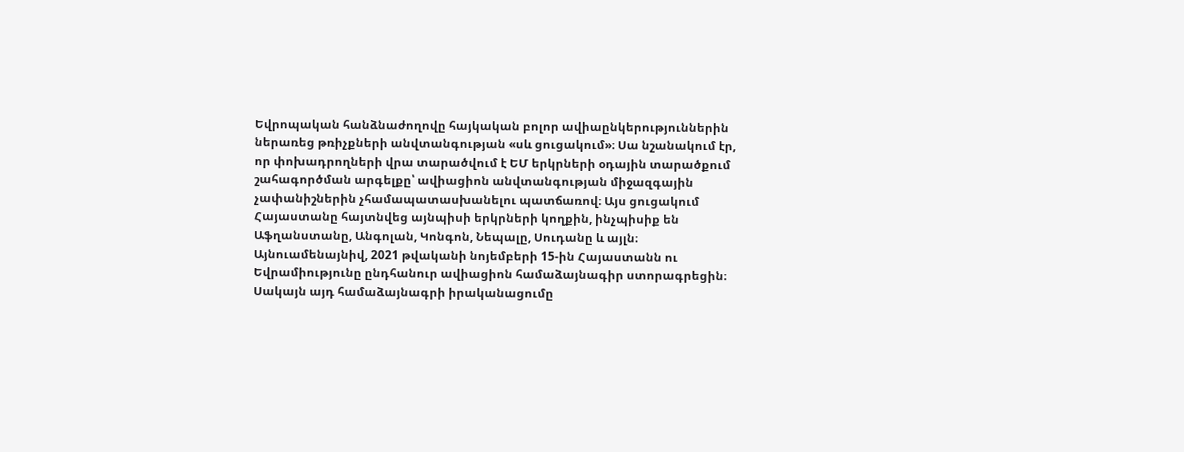Եվրոպական հանձնաժողովը հայկական բոլոր ավիաընկերություններին ներառեց թռիչքների անվտանգության «սև ցուցակում»։ Սա նշանակում էր, որ փոխադրողների վրա տարածվում է ԵՄ երկրների օդային տարածքում շահագործման արգելքը՝ ավիացիոն անվտանգության միջազգային չափանիշներին չհամապատասխանելու պատճառով։ Այս ցուցակում Հայաստանը հայտնվեց այնպիսի երկրների կողքին, ինչպիսիք են Աֆղանստանը, Անգոլան, Կոնգոն, Նեպալը, Սուդանը և այլն։
Այնուամենայնիվ, 2021 թվականի նոյեմբերի 15-ին Հայաստանն ու Եվրամիությունը ընդհանուր ավիացիոն համաձայնագիր ստորագրեցին։ Սակայն այդ համաձայնագրի իրականացումը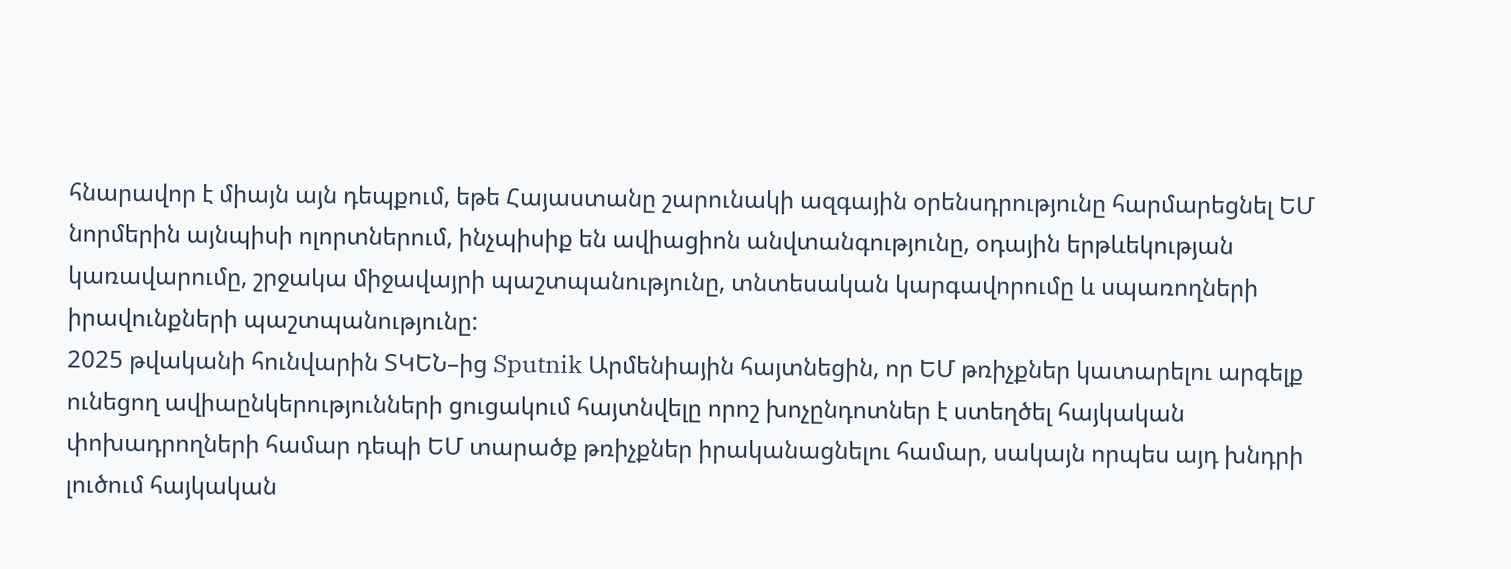հնարավոր է միայն այն դեպքում, եթե Հայաստանը շարունակի ազգային օրենսդրությունը հարմարեցնել ԵՄ նորմերին այնպիսի ոլորտներում, ինչպիսիք են ավիացիոն անվտանգությունը, օդային երթևեկության կառավարումը, շրջակա միջավայրի պաշտպանությունը, տնտեսական կարգավորումը և սպառողների իրավունքների պաշտպանությունը:
2025 թվականի հունվարին ՏԿԵՆ–ից Sputnik Արմենիային հայտնեցին, որ ԵՄ թռիչքներ կատարելու արգելք ունեցող ավիաընկերությունների ցուցակում հայտնվելը որոշ խոչընդոտներ է ստեղծել հայկական փոխադրողների համար դեպի ԵՄ տարածք թռիչքներ իրականացնելու համար, սակայն որպես այդ խնդրի լուծում հայկական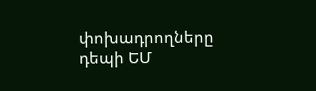փոխադրողները դեպի ԵՄ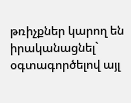թռիչքներ կարող են իրականացնել` օգտագործելով այլ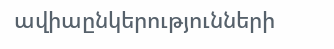ավիաընկերությունների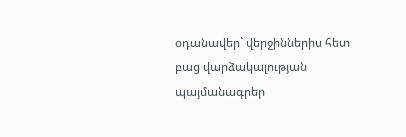օդանավեր` վերջիններիս հետ բաց վարձակալության պայմանագրեր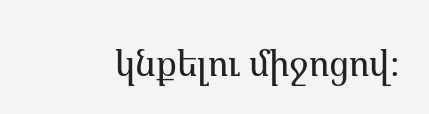կնքելու միջոցով։